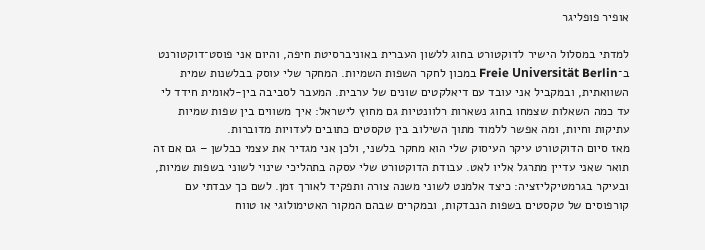אופיר פופליגר

למדתי במסלול הישיר לדוקטורט בחוג ללשון העברית באוניברסיטת חיפה, והיום אני פוסט־דוקטורנט ב־Freie Universität Berlin במכון לחקר השפות השמיות. המחקר שלי עוסק בבלשנות שמית השוואתית, ובמקביל אני עובד עם דיאלקטים שונים של ערבית. המעבר לסביבה בין-לאומית חידד לי עד כמה השאלות שצמחו בחוג נשארות רלוונטיות גם מחוץ לישראל: איך משווים בין שפות שמיות עתיקות וחיות, ומה אפשר ללמוד מתוך השילוב בין טקסטים כתובים לעדויות מדוברות.
מאז סיום הדוקטורט עיקר העיסוק שלי הוא מחקר בלשני, ולכן אני מגדיר את עצמי כבלשן – גם אם זה תואר שאני עדיין מתרגל אליו לאט. עבודת הדוקטורט שלי עסקה בתהליכי שינוי לשוני בשפות שמיות, ובעיקר בגרמטיקליזציה: כיצד אלמנט לשוני משנה צורה ותפקיד לאורך זמן. לשם כך עבדתי עם קורפוסים של טקסטים בשפות הנבדקות, ובמקרים שבהם המקור האטימולוגי או טווח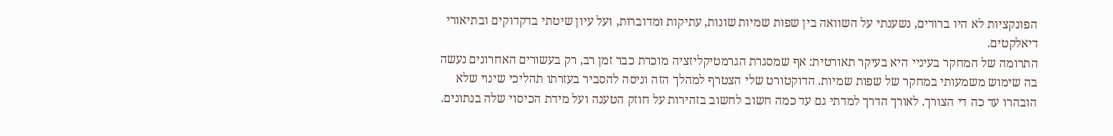הפונקציות לא היו ברורים, נשענתי על השוואה בין שפות שמיות שונות, עתיקות ומדוברות, ועל עיון שיטתי בדקדוקים ובתיאורי דיאלקטים.
התרומה של המחקר בעיניי היא בעיקר תאורטית: אף שמסגרת הגרמטיקליזציה מוכרת כבר זמן רב, רק בעשורים האחרונים נעשה בה שימוש משמעותי במחקר של שפות שמיות. הדוקטורט שלי הצטרף למהלך הזה וניסה להסביר בעזרתו תהליכי שינוי שלא הובהרו עד כה די הצורך. לאורך הדרך למדתי גם עד כמה חשוב לחשוב בזהירות על חוזק הטענה ועל מידת הכיסוי שלה בנתונים.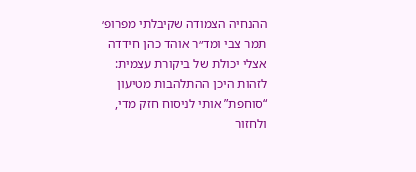ההנחיה הצמודה שקיבלתי מפרופ׳ תמר צבי ומד״ר אוהד כהן חידדה אצלי יכולת של ביקורת עצמית: לזהות היכן ההתלהבות מטיעון “סוחפת” אותי לניסוח חזק מדי, ולחזור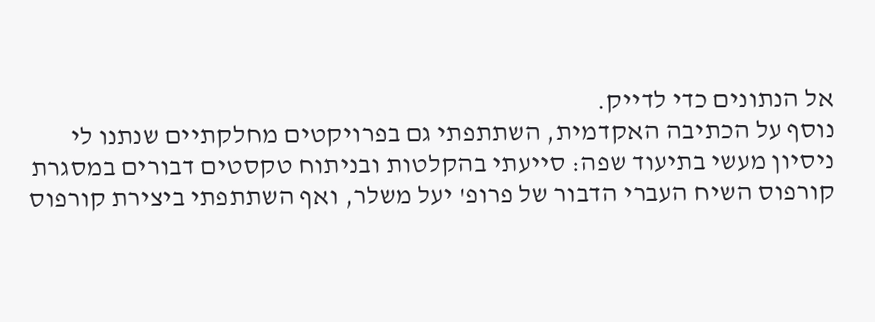אל הנתונים כדי לדייק.
נוסף על הכתיבה האקדמית, השתתפתי גם בפרויקטים מחלקתיים שנתנו לי ניסיון מעשי בתיעוד שפה: סייעתי בהקלטות ובניתוח טקסטים דבורים במסגרת קורפוס השיח העברי הדבור של פרופ' יעל משלר, ואף השתתפתי ביצירת קורפוס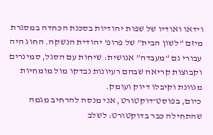וידאו ואודיו של שפות יהודיות בסכנת הכחדה במסגרת מיזם “לשון הבית” של פרופ' יהודית הנשקה. החוג היה עבורי גם “מעבדה” אנושית: שיחות עם הסגל, סמינרים וקבוצות קריאה שבהם רעיונות נבדקו מול מומחיות מגוונת וקיבלו דיוק ועומק.
כיום, בפוסט־דוקטורט, אני מנסה להרחיב מגמה שהתחילה כבר בדוקטורט: לשלב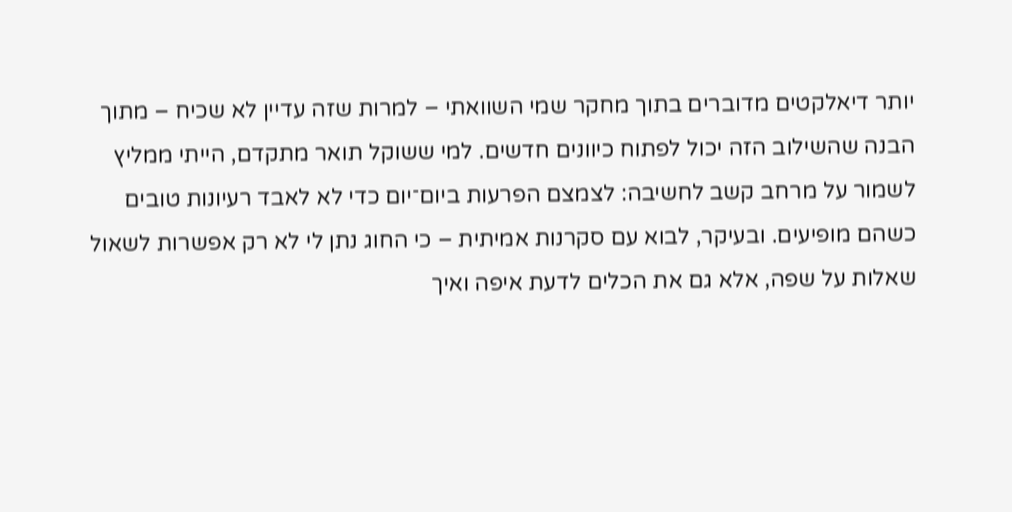יותר דיאלקטים מדוברים בתוך מחקר שמי השוואתי – למרות שזה עדיין לא שכיח – מתוך הבנה שהשילוב הזה יכול לפתוח כיוונים חדשים. למי ששוקל תואר מתקדם, הייתי ממליץ לשמור על מרחב קשב לחשיבה: לצמצם הפרעות ביום־יום כדי לא לאבד רעיונות טובים כשהם מופיעים. ובעיקר, לבוא עם סקרנות אמיתית – כי החוג נתן לי לא רק אפשרות לשאול שאלות על שפה, אלא גם את הכלים לדעת איפה ואיך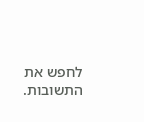לחפש את התשובות.